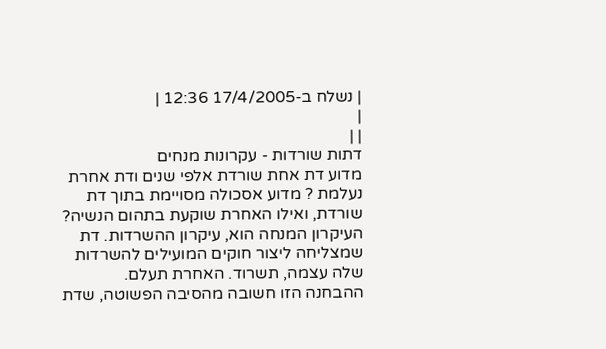| נשלח ב-17/4/2005 12:36 |
|
| |
דתות שורדות - עקרונות מנחים
מדוע דת אחת שורדת אלפי שנים ודת אחרת נעלמת ? מדוע אסכולה מסויימת בתוך דת שורדת, ואילו האחרת שוקעת בתהום הנשיה?
העיקרון המנחה הוא, עיקרון ההשרדות. דת שמצליחה ליצור חוקים המועילים להשרדות שלה עצמה, תשרוד. האחרת תעלם.
ההבחנה הזו חשובה מהסיבה הפשוטה, שדת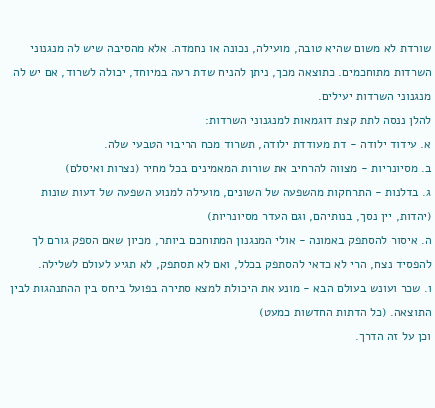שורדת לא משום שהיא טובה, מועילה, נכונה או נחמדה. אלא מהסיבה שיש לה מנגנוני השרדות מתוחכמים. כתוצאה מכך, ניתן להניח שדת רעה במיוחד, יכולה לשרוד, אם יש לה מנגנוני השרדות יעילים.
להלן ננסה לתת קצת דוגמאות למנגנוני השרדות:
א. עידוד ילודה - דת מעודדת ילודה, תשרוד מכח הריבוי הטבעי שלה.
ב. מסיונריות - מצווה להרחיב את שורות המאמינים בכל מחיר (נצרות ואיסלם)
ג. בדלנות - התרחקות מהשפעה של השונים, מועילה למנוע השפעה של דעות שונות (יהדות, יין נסך, בנותיהם, וגם העדר מסיונריות)
ה. איסור להסתפק באמונה - אולי המנגנון המתוחכם ביותר, מכיון שאם הספק גורם לך להפסיד נצח, הרי לא כדאי להסתפק בכלל, ואם לא תסתפק, לא תגיע לעולם לשלילה.
ו. שכר ועונש בעולם הבא - מונע את היכולת למצא סתירה בפועל ביחס בין ההתנהגות לבין התוצאה. (כל הדתות החדשות כמעט)
וכן על זה הדרך.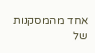אחד מהמסקנות של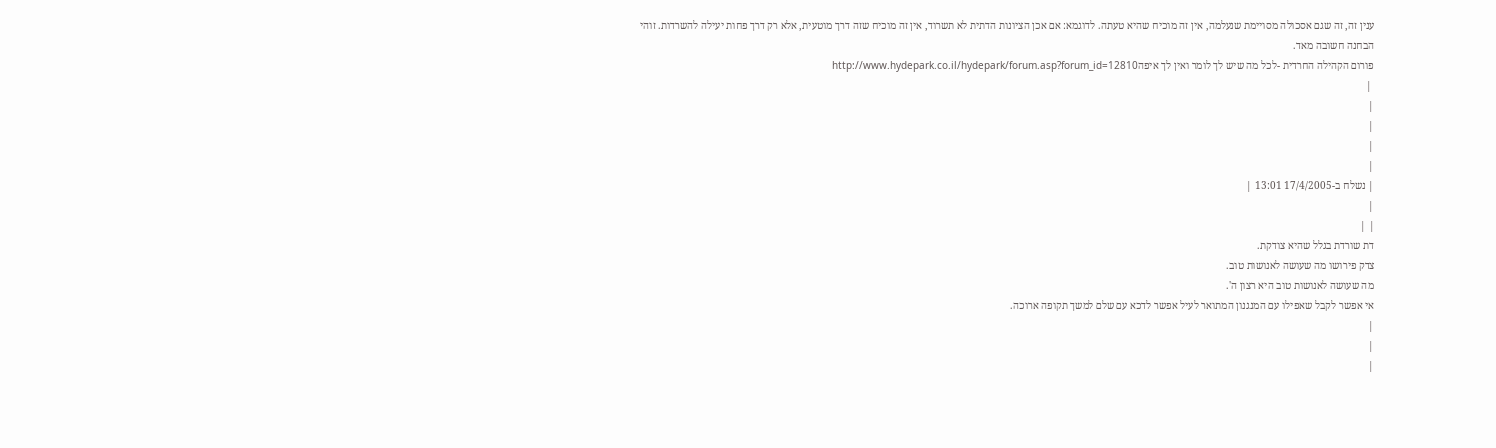ענין זה, זה שגם אסכולה מסויימת שנעלמה, אין זה מוכיח שהיא טעתה. לדוגמא: אם אכן הציונות הדתית לא תשרוד, אין זה מוכיח שזה דרך מוטעית, אלא רק דרך פחות יעילה להשרדות. זוהי הבחנה חשובה מאד.
פורום הקהילה החרדית -לכל מה שיש לך לומר ואין לך איפהhttp://www.hydepark.co.il/hydepark/forum.asp?forum_id=12810
 |
|
|
|
|
| נשלח ב-17/4/2005 13:01 |
|
| |
דת שורדת בגלל שהיא צודקת.
צדק פירושו מה שעושה לאנושות טוב.
מה שעושה לאנושות טוב היא רצון ה'.
אי אפשר לקבל שאפילו עם המנגנון המתואר לעיל אפשר לדכא עם שלם למשך תקופה ארוכה.
|
|
|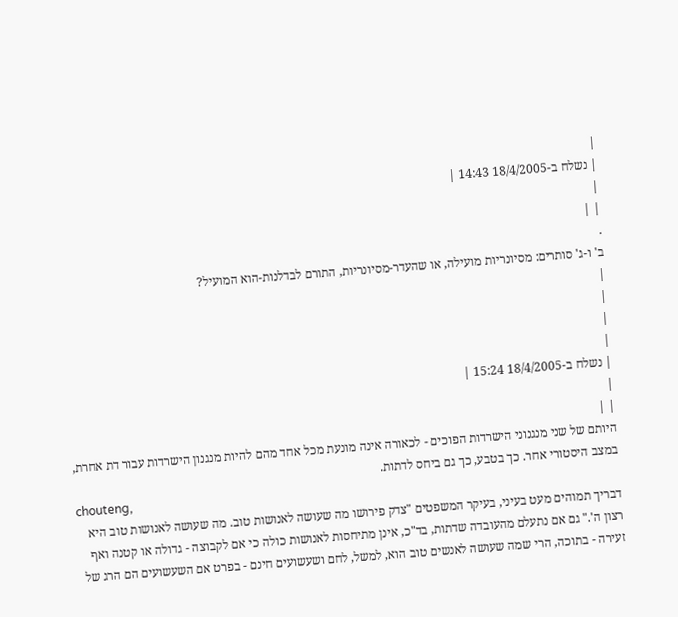|
| נשלח ב-18/4/2005 14:43 |
|
| |
.
ב' ו-ג' סותרים: מסיונריות מועילה, או שהעדר-מסיונריות, התורם לבדלנות-הוא המועיל?
|
|
|
|
| נשלח ב-18/4/2005 15:24 |
|
| |
היותם של שני מנגנוני הישרדות הפוכים - לכאורה אינה מונעת מכל אחד מהם להיות מנגנון הישרדות עבור דת אחרת, במצב היסטורי אחר. כך בטבע, כך גם ביחס לדתות.
chouteng,
דבריך תמוהים מעט בעיני, בעיקר המשפטים "צדק פירושו מה שעושה לאנושות טוב. מה שעושה לאנושות טוב היא רצון ה'." גם אם נתעלם מהעובדה שדתות, בד"כ, אינן מתיחסות לאנושות כולה כי אם לקבוצה - גדולה או קטנה ואף זעירה - בתוכה, הרי שמה שעושה לאנשים טוב הוא, למשל, לחם ושעשועים חינם - בפרט אם השעשועים הם הרג של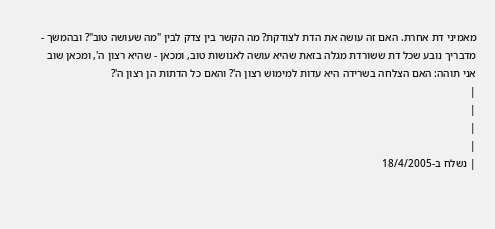מאמיני דת אחרת. האם זה עושה את הדת לצודקת? מה הקשר בין צדק לבין "מה שעושה טוב"? ובהמשך - מדבריך נובע שכל דת ששורדת מגלה בזאת שהיא עושה לאנושות טוב, ומכאן - שהיא רצון ה', ומכאן שוב אני תוהה: האם הצלחה בשרידה היא עדות למימוש רצון ה'? והאם כל הדתות הן רצון ה'?
|
|
|
|
| נשלח ב-18/4/2005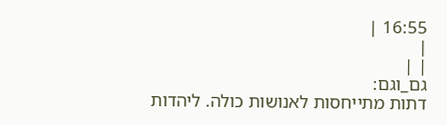16:55 |
|
| |
גם_וגם:
דתות מתייחסות לאנושות כולה. ליהדות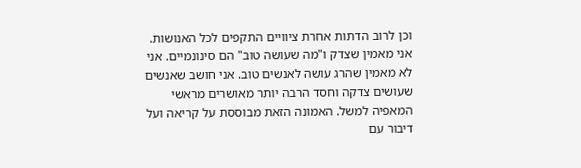וכן לרוב הדתות אחרת ציוויים התקפים לכל האנושות.
אני מאמין שצדק ו"מה שעושה טוב" הם סינונמיים. אני לא מאמין שהרג עושה לאנשים טוב. אני חושב שאנשים שעושים צדקה וחסד הרבה יותר מאושרים מראשי המאפיה למשל. האמונה הזאת מבוססת על קריאה ועל דיבור עם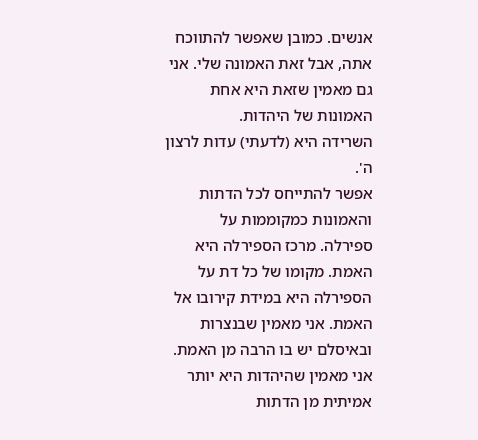אנשים. כמובן שאפשר להתווכח אתה, אבל זאת האמונה שלי. אני גם מאמין שזאת היא אחת האמונות של היהדות.
השרידה היא (לדעתי) עדות לרצון ה'.
אפשר להתייחס לכל הדתות והאמונות כמקוממות על ספירלה. מרכז הספירלה היא האמת. מקומו של כל דת על הספירלה היא במידת קירובו אל האמת. אני מאמין שבנצרות ובאיסלם יש בו הרבה מן האמת. אני מאמין שהיהדות היא יותר אמיתית מן הדתות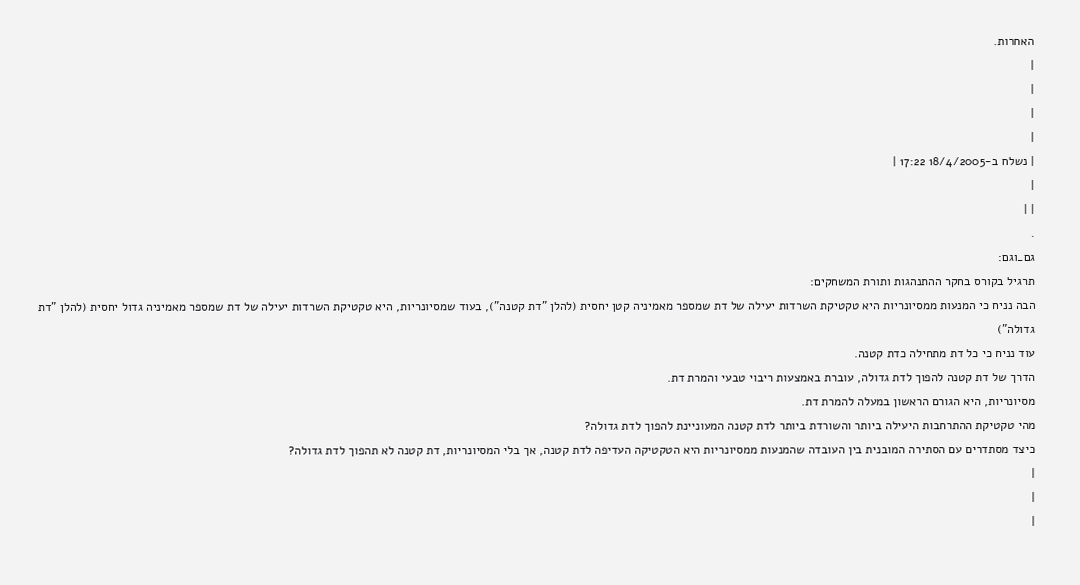האחרות.
|
|
|
|
| נשלח ב-18/4/2005 17:22 |
|
| |
.
גם_וגם:
תרגיל בקורס בחקר ההתנהגות ותורת המשחקים:
הבה נניח כי המנעות ממסיונריות היא טקטיקת השרדות יעילה של דת שמספר מאמיניה קטן יחסית (להלן "דת קטנה"), בעוד שמסיונריות, היא טקטיקת השרדות יעילה של דת שמספר מאמיניה גדול יחסית (להלן "דת גדולה")
עוד נניח כי כל דת מתחילה כדת קטנה.
הדרך של דת קטנה להפוך לדת גדולה, עוברת באמצעות ריבוי טבעי והמרת דת.
מסיונריות, היא הגורם הראשון במעלה להמרת דת.
מהי טקטיקת ההתרחבות היעילה ביותר והשורדת ביותר לדת קטנה המעוניינת להפוך לדת גדולה?
כיצד מסתדרים עם הסתירה המובנית בין העובדה שהמנעות ממסיונריות היא הטקטיקה העדיפה לדת קטנה, אך בלי המסיונריות, דת קטנה לא תהפוך לדת גדולה?
|
|
|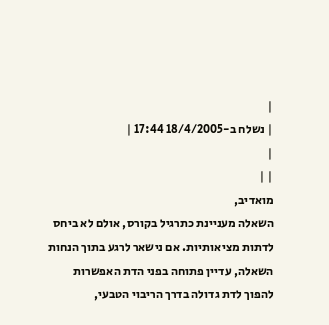|
| נשלח ב-18/4/2005 17:44 |
|
| |
מואדיב,
השאלה מעניינת כתרגיל בקורס, אולם לא ביחס לדתות מציאותיות. אם נישאר לרגע בתוך הנחות השאלה, עדיין פתוחה בפני הדת האפשרות להפוך לדת גדולה בדרך הריבוי הטבעי,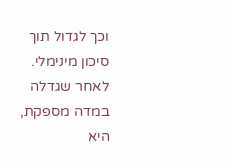וכך לגדול תוך סיכון מינימלי. לאחר שגדלה במדה מספקת, היא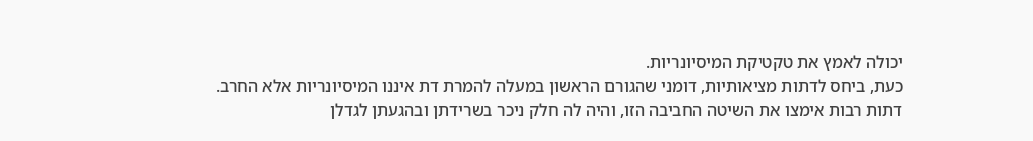יכולה לאמץ את טקטיקת המיסיונריות.
כעת, ביחס לדתות מציאותיות, דומני שהגורם הראשון במעלה להמרת דת איננו המיסיונריות אלא החרב. דתות רבות אימצו את השיטה החביבה הזו, והיה לה חלק ניכר בשרידתן ובהגעתן לגדלן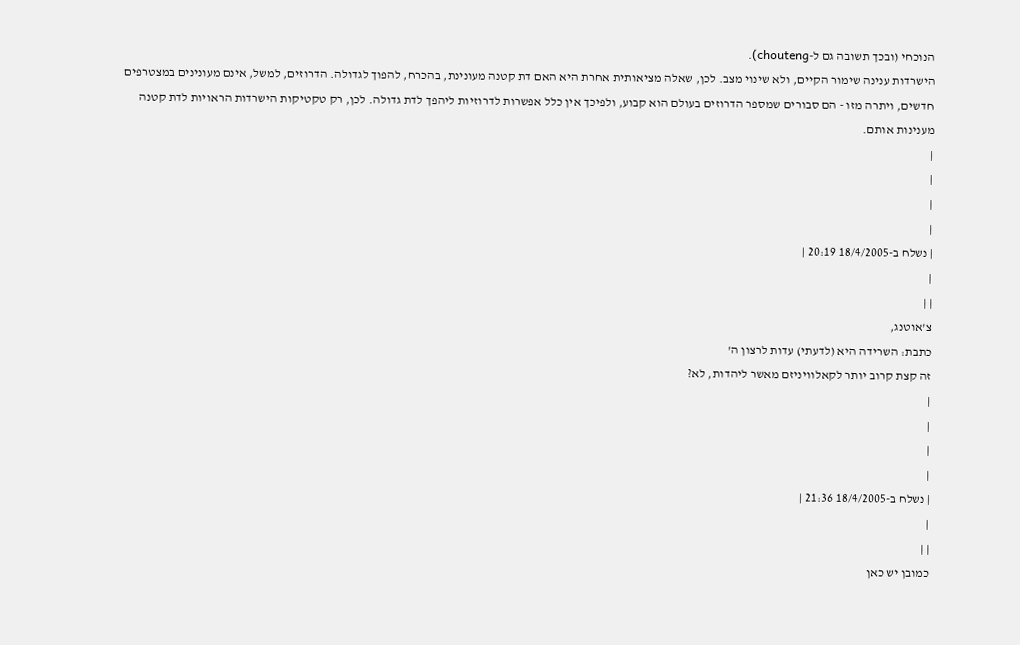הנוכחי (ובכך תשובה גם ל-chouteng).
הישרדות ענינה שימור הקיים, ולא שינוי מצב. לכן, שאלה מציאותית אחרת היא האם דת קטנה מעונינת, בהכרח, להפוך לגדולה. הדרוזים, למשל, אינם מעונינים במצטרפים חדשים, ויתרה מזו - הם סבורים שמספר הדרוזים בעולם הוא קבוע, ולפיכך אין כלל אפשרות לדרוזיות ליהפך לדת גדולה. לכן, רק טקטיקות הישרדות הראויות לדת קטנה מענינות אותם.
|
|
|
|
| נשלח ב-18/4/2005 20:19 |
|
| |
צ'אוטנג,
כתבת: השרידה היא (לדעתי) עדות לרצון ה'
זה קצת קרוב יותר לקאלוויניזם מאשר ליהדות, לא?
|
|
|
|
| נשלח ב-18/4/2005 21:36 |
|
| |
כמובן יש כאן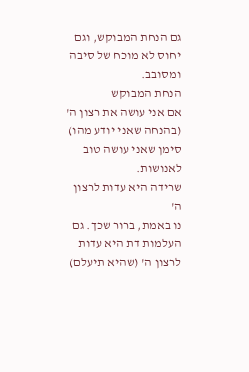גם הנחת המבוקש, וגם יחוס לא מוכח של סיבה ומסובב.
הנחת המבוקש
אם אני עושה את רצון ה' (בהנחה שאני יודע מהו) סימן שאני עושה טוב לאנושות.
שרידה היא עדות לרצון ה'
נו באמת, ברור שכך. גם העלמות דת היא עדות לרצון ה' (שהיא תיעלם)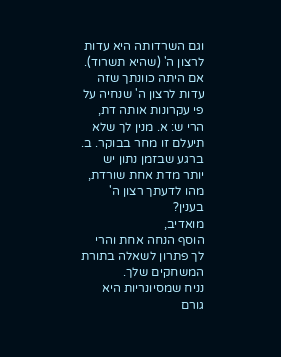וגם השרדותה היא עדות לרצון ה' (שהיא תשרוד).
אם היתה כוונתך שזה עדות לרצון ה' שנחיה על פי עקרונות אותה דת, הרי ש: א. מנין לך שלא תיעלם זו מחר בבוקר. ב. ברגע שבזמן נתון יש יותר מדת אחת שורדת, מהו לדעתך רצון ה' בענין?
מואדיב,
הוסף הנחה אחת והרי לך פתרון לשאלה בתורת המשחקים שלך.
נניח שמסיונריות היא גורם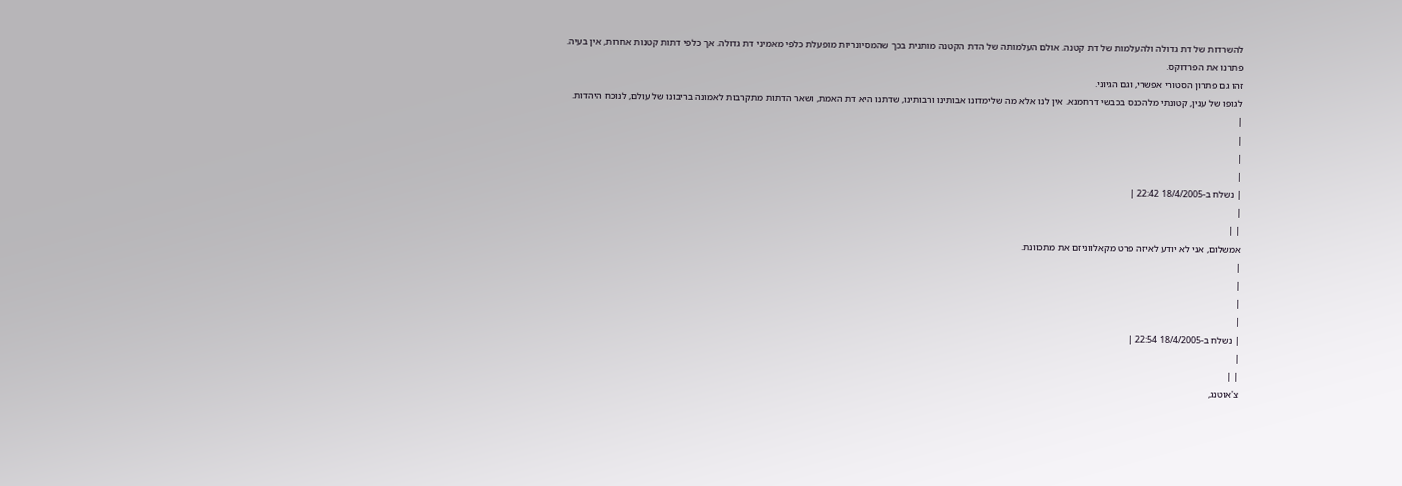להשרדות של דת גדולה ולהעלמות של דת קטנה. אולם העלמותה של הדת הקטנה מותנית בכך שהמסיונריות מופעלת כלפי מאמיני דת גדולה. אך כלפי דתות קטנות אחרות, אין בעיה.
פתרנו את הפרדוקס.
זהו גם פתרון הסטורי אפשרי, וגם הגיוני.
לגופו של ענין, קטונתי מלהכנס בכבשי דרחמנא. אין לנו אלא מה שלימדונו אבותינו ורבותינו, שדתנו היא דת האמת, ושאר הדתות מתקרבות לאמונה בריבונו של עולם, לנוכח היהדות.
|
|
|
|
| נשלח ב-18/4/2005 22:42 |
|
| |
אמשלום, אני לא יודע לאיזה פרט מקאלווניזם את מתכוונת.
|
|
|
|
| נשלח ב-18/4/2005 22:54 |
|
| |
צ'אוטנג,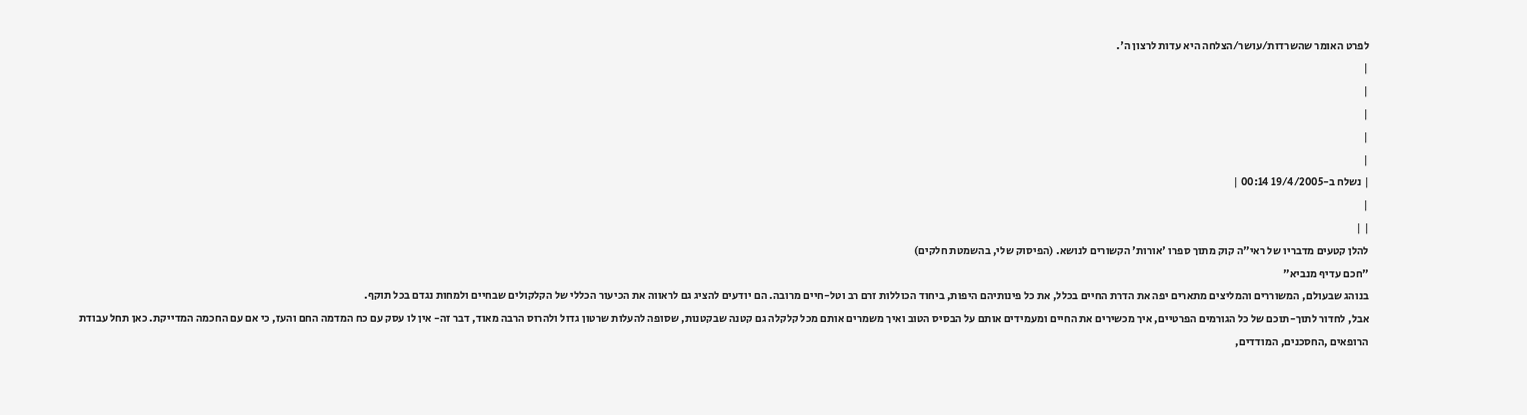לפרט האומר שהשרדות/עושר/הצלחה היא עדות לרצון ה'.
|
|
|
|
|
| נשלח ב-19/4/2005 00:14 |
|
| |
להלן קטעים מדבריו של ראי"ה קוק מתוך ספרו 'אורות' הקשורים לנושא. (הפיסוק שלי, בהשמטת חלקים)
"חכם עדיף מנביא"
בנוהג שבעולם, המשוררים והמליצים מתארים יפה את הדרת החיים בכלל, את כל פינותיהם היפות, ביחוד הכוללות זרם רב וטל-חיים מרובה. הם יודעים להציג גם לראווה את הכיעור הכללי של הקלקולים שבחיים ולמחות נגדם בכל תוקף.
אבל, לחדור לתוך-תוכם של כל הגורמים הפרטיים, איך מכשירים את החיים ומעמידים אותם על הבסיס הטוב ואיך משמרים אותם מכל קלקלה גם קטנה שבקטנות, שסופה להעלות שרטון גדול ולהרוס הרבה מאוד, דבר זה- אין לו עסק עם כח המדמה החם והעז, כי אם עם החכמה המדייקת. כאן תחל עבודת הרופאים ,החסכנים, המודדים,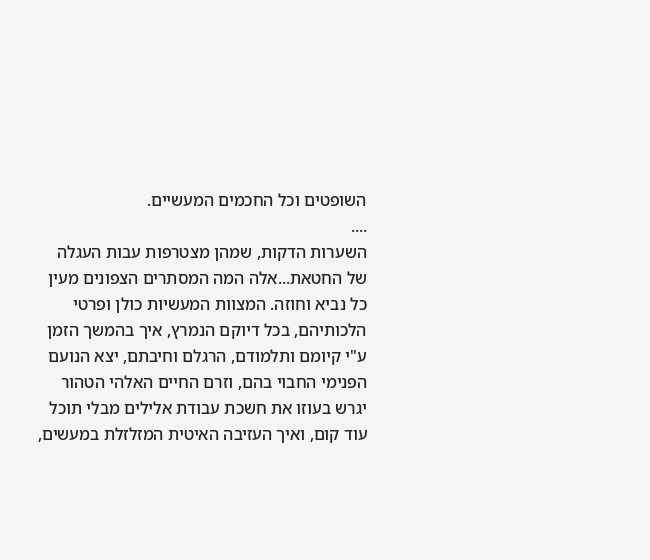השופטים וכל החכמים המעשיים.
....
השערות הדקות, שמהן מצטרפות עבות העגלה של החטאת...אלה המה המסתרים הצפונים מעין כל נביא וחוזה. המצוות המעשיות כולן ופרטי הלכותיהם, בכל דיוקם הנמרץ, איך בהמשך הזמן ע"י קיומם ותלמודם, הרגלם וחיבתם, יצא הנועם הפנימי החבוי בהם, וזרם החיים האלהי הטהור יגרש בעוזו את חשכת עבודת אלילים מבלי תוכל עוד קום, ואיך העזיבה האיטית המזלזלת במעשים,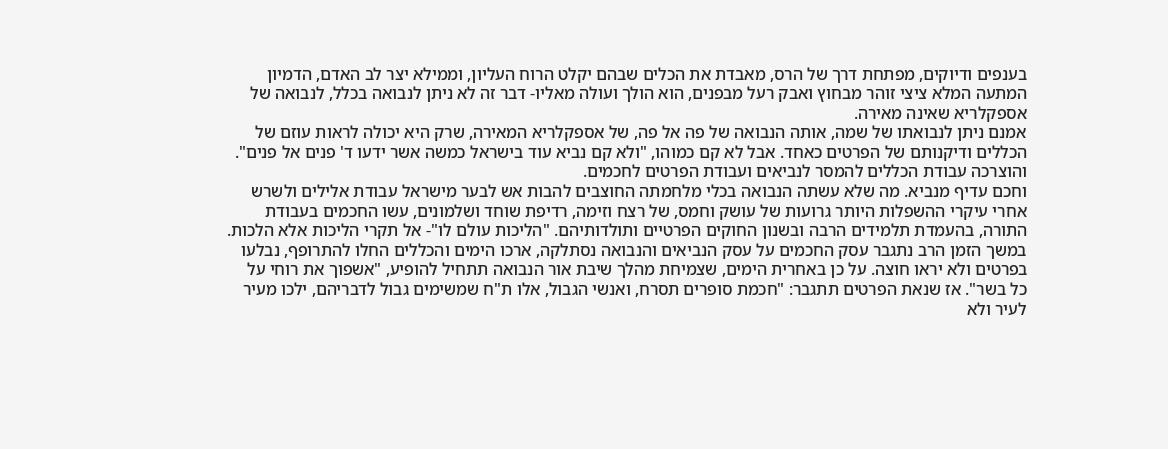בענפים ודיוקים, מפתחת דרך של הרס, מאבדת את הכלים שבהם יקלט הרוח העליון, וממילא יצר לב האדם, הדמיון המתעה המלא ציצי זוהר מבחוץ ואבק רעל מבפנים, הוא הולך ועולה מאליו- דבר זה לא ניתן לנבואה בכלל, לנבואה של אספקלריא שאינה מאירה.
אמנם ניתן לנבואתו של שמה, אותה הנבואה של פה אל פה, של אספקלריא המאירה, שרק היא יכולה לראות עוזם של הכללים ודיקנותם של הפרטים כאחד. אבל לא קם כמוהו, "ולא קם נביא עוד בישראל כמשה אשר ידעו ד' פנים אל פנים". והוצרכה עבודת הכללים להמסר לנביאים ועבודת הפרטים לחכמים.
וחכם עדיף מנביא. מה שלא עשתה הנבואה בכלי מלחמתה החוצבים להבות אש לבער מישראל עבודת אלילים ולשרש אחרי עיקרי ההשפלות היותר גרועות של עושק וחמס, של רצח וזימה, רדיפת שוחד ושלמונים, עשו החכמים בעבודת התורה, בהעמדת תלמידים הרבה ובשנון החוקים הפרטיים ותולדותיהם. "הליכות עולם לו"- אל תקרי הליכות אלא הלכות.
במשך הזמן הרב נתגבר עסק החכמים על עסק הנביאים והנבואה נסתלקה, ארכו הימים והכללים החלו להתרופף, נבלעו בפרטים ולא יראו חוצה. על כן באחרית הימים, שצמיחת מהלך שיבת אור הנבואה תתחיל להופיע, "אשפוך את רוחי על כל בשר". אז שנאת הפרטים תתגבר: "חכמת סופרים תסרח, ואנשי הגבול, אלו ת"ח שמשימים גבול לדבריהם, ילכו מעיר לעיר ולא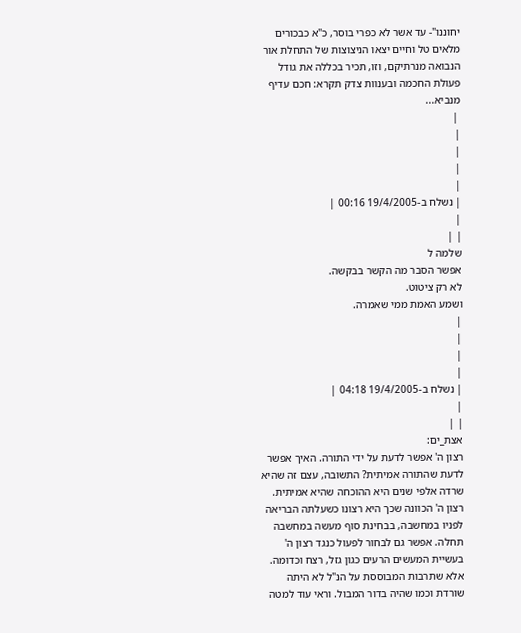יחוננו"- עד אשר לא כפרי בוסר, כ"א כבכורים מלאים טל וחיים יצאו הניצוצות של התחלת אור הנבואה מנרתיקם, וזו, תכיר בכללה את גודל פעולת החכמה ובענוות צדק תקרא: חכם עדיף מנביא...
 |
|
|
|
|
| נשלח ב-19/4/2005 00:16 |
|
| |
שלמה ל
אפשר הסבר מה הקשר בבקשה.
לא רק ציטוט.
ושמע האמת ממי שאמרה.
|
|
|
|
| נשלח ב-19/4/2005 04:18 |
|
| |
אצת_ים:
רצון ה' אפשר לדעת על ידי התורה. האיך אפשר לדעת שהתורה אמיתית? התשובה, עצם זה שהיא שרדה אלפי שנים היא ההוכחה שהיא אמיתית.
רצון ה' הכוונה שכך היא רצונו כשעלתה הבריאה לפניו במחשבה, בבחינת סוף מעשה במחשבה תחלה. אפשר גם לבחור לפעול כנגד רצון ה' בעשיית המעשים הרעים כגון גזל, רצח וכדומה. אלא שתרבות המבוססת על הנ"ל לא היתה שורדת וכמו שהיה בדור המבול. וראי עוד למטה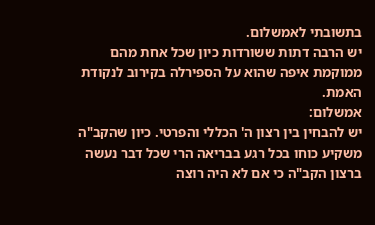בתשובתי לאמשלום.
יש הרבה דתות ששורדות כיון שכל אחת מהם ממוקמת איפה שהוא על הספירלה בקירוב לנקודת האמת.
אמשלום:
יש להבחין בין רצון ה' הכללי והפרטי. כיון שהקב"ה משקיע כוחו בכל רגע בבריאה הרי שכל דבר נעשה ברצון הקב"ה כי אם לא היה רוצה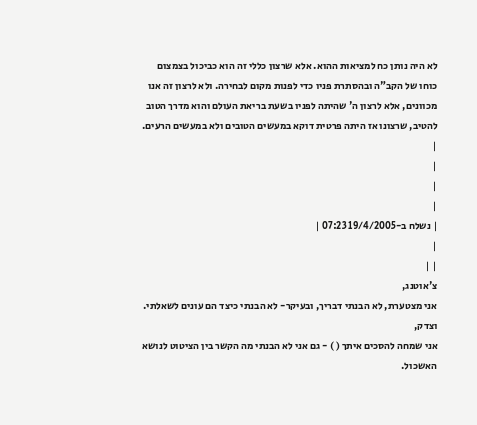לא היה נותן כח למציאות ההוא. אלא שרצון כללי זה הוא כביכול בצמצום כוחו של הקב"ה ובהסתרת פניו כדי לפנות מקום לבחירה. ולא לרצון זה אנו מכוונים, אלא לרצון ה' שהיתה לפניו בשעת בריאת העולם והוא מדרך הטוב להטיב, שרצונו אז היתה פרטית דוקא במעשים הטובים ולא במעשים הרעים.
|
|
|
|
| נשלח ב-19/4/2005 07:23 |
|
| |
צ'אוטנג,
אני מצטערת, לא הבנתי דבריך, ובעיקר- לא הבנתי כיצד הם עונים לשאלתי.
וצדק,
אני שמחה להסכים איתך ( ) - גם אני לא הבנתי מה הקשר בין הציטוט לנושא האשכול.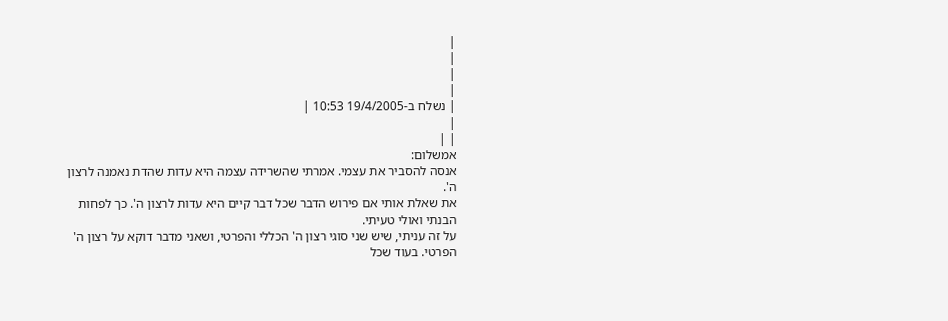|
|
|
|
| נשלח ב-19/4/2005 10:53 |
|
| |
אמשלום:
אנסה להסביר את עצמי. אמרתי שהשרידה עצמה היא עדות שהדת נאמנה לרצון ה'.
את שאלת אותי אם פירוש הדבר שכל דבר קיים היא עדות לרצון ה'. כך לפחות הבנתי ואולי טעיתי.
על זה עניתי, שיש שני סוגי רצון ה' הכללי והפרטי, ושאני מדבר דוקא על רצון ה' הפרטי. בעוד שכל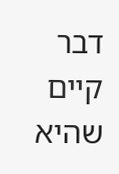דבר קיים שהיא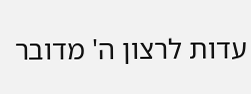עדות לרצון ה' מדובר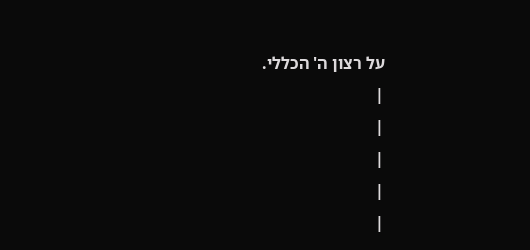על רצון ה' הכללי.
|
|
|
|
|